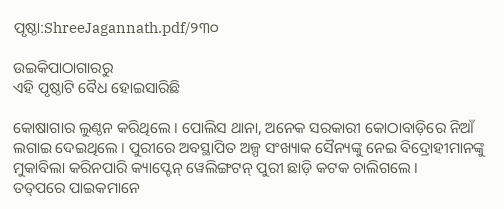ପୃଷ୍ଠା:ShreeJagannath.pdf/୨୩୦

ଉଇକିପାଠାଗାର‌ରୁ
ଏହି ପୃଷ୍ଠାଟି ବୈଧ ହୋଇସାରିଛି

କୋଷାଗାର ଲୁଣ୍ଠନ କରିଥିଲେ । ପୋଲିସ ଥାନା, ଅନେକ ସରକାରୀ କୋଠାବାଡ଼ିରେ ନିଆଁ ଲଗାଇ ଦେଇଥିଲେ । ପୁରୀରେ ଅବସ୍ଥାପିତ ଅଳ୍ପ ସଂଖ୍ୟାକ ସୈନ୍ୟଙ୍କୁ ନେଇ ବିଦ୍ରୋହୀମାନଙ୍କୁ ମୁକାବିଲା କରିନପାରି କ୍ୟାପ୍ଟେନ୍ ୱେଲିଙ୍ଗଟନ୍ ପୁରୀ ଛାଡ଼ି କଟକ ଚାଲିଗଲେ ।
ତ‌ତ୍‌ପରେ ପାଇକମାନେ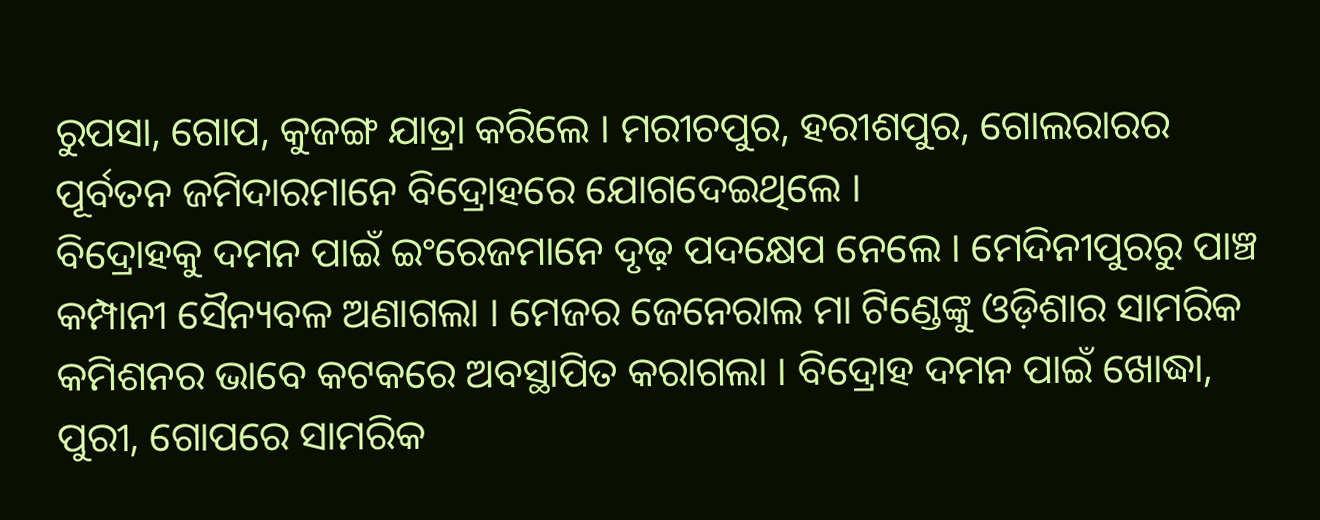ରୁପସା, ଗୋପ, କୁଜଙ୍ଗ ଯାତ୍ରା କରିଲେ । ମରୀଚପୁର, ହରୀଶପୁର, ଗୋଲରାରର ପୂର୍ବତନ ଜମିଦାରମାନେ ବିଦ୍ରୋହରେ ଯୋଗଦେଇଥିଲେ ।
ବିଦ୍ରୋହକୁ ଦମନ ପାଇଁ ଇଂରେଜମାନେ ଦୃଢ଼ ପଦକ୍ଷେପ ନେଲେ । ମେଦିନୀପୁରରୁ ପାଞ୍ଚ କମ୍ପାନୀ ସୈନ୍ୟବଳ ଅଣାଗଲା । ମେଜର ଜେନେରାଲ ମା ଟିଣ୍ଡେଙ୍କୁ ଓଡ଼ିଶାର ସାମରିକ କମିଶନର ଭାବେ କଟକରେ ଅବସ୍ଥାପିତ କରାଗଲା । ବିଦ୍ରୋହ ଦମନ ପାଇଁ ଖୋଦ୍ଧା, ପୁରୀ, ଗୋପରେ ସାମରିକ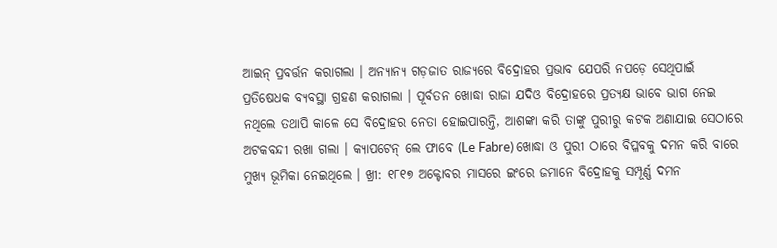ଆଇନ୍ ପ୍ରବର୍ତ୍ତନ କରାଗଲା । ଅନ୍ୟାନ୍ୟ ଗଡ଼ଜାତ ରାଜ୍ୟରେ ବିଦ୍ରୋହର ପ୍ରଭାବ ଯେପରି ନପଡ଼େ ସେଥିପାଇଁ ପ୍ରତିଷେଧକ ବ୍ୟବସ୍ଥା ଗ୍ରହଣ କରାଗଲା । ପୂର୍ବତନ ଖୋଦ୍ଧା ରାଜା ଯଦିଓ ବିଦ୍ରୋହରେ ପ୍ରତ୍ୟକ୍ଷ ଭାବେ ଭାଗ ନେଇ ନଥିଲେ ତଥାପି କାଳେ ସେ ବିଦ୍ରୋହର ନେତା ହୋଇପାରନ୍ତି, ଆଶଙ୍କା କରି ତାଙ୍କୁ ପୁରୀରୁ କଟକ ଅଣାଯାଇ ସେଠାରେ ଅଟକବନ୍ଦୀ ରଖା ଗଲା । କ୍ୟାପଟେନ୍ ଲେ ଫାବେ (Le Fabre) ଖୋଦ୍ଧା ଓ ପୁରୀ ଠାରେ ବିପ୍ଳବକୁ ଦମନ କରି ବାରେ ମୁଖ୍ୟ ଭୂମିକା ନେଇଥିଲେ । ଖ୍ରୀ: ୧୮୧୭ ଅକ୍ଟୋବର ମାସରେ ଇଂରେ ଜମାନେ ବିଦ୍ରୋହକୁ ସମ୍ପୂର୍ଣ୍ଣ ଦମନ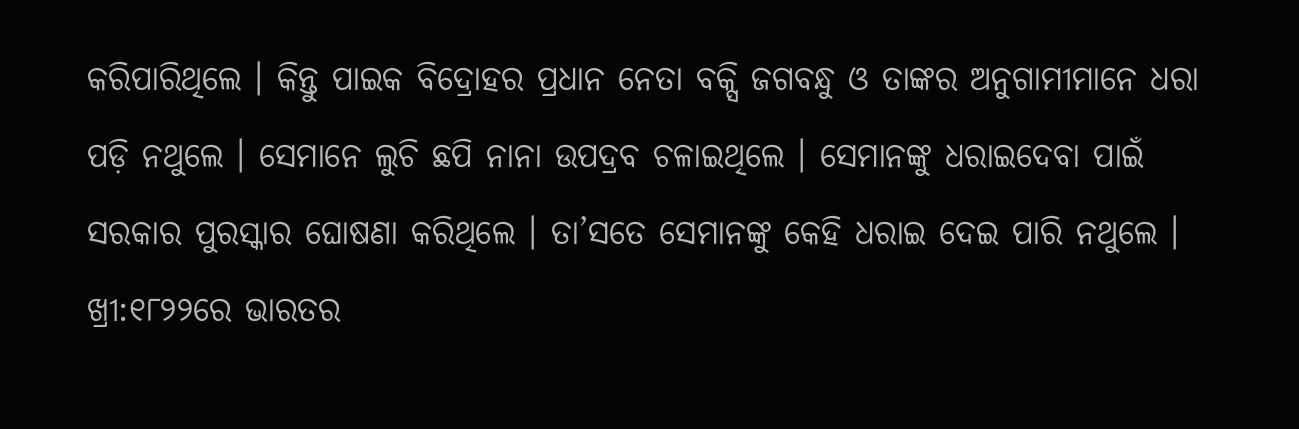କରିପାରିଥିଲେ । କିନ୍ତୁ ପାଇକ ବିଦ୍ରୋହର ପ୍ରଧାନ ନେତା ବକ୍ସି ଜଗବନ୍ଧୁ ଓ ତାଙ୍କର ଅନୁଗାମୀମାନେ ଧରା ପଡ଼ି ନଥୁଲେ । ସେମାନେ ଲୁଚି ଛପି ନାନା ଉପଦ୍ରବ ଚଳାଇଥିଲେ । ସେମାନଙ୍କୁ ଧରାଇଦେବା ପାଇଁ ସରକାର ପୁରସ୍କାର ଘୋଷଣା କରିଥିଲେ । ତା’ସତେ ସେମାନଙ୍କୁ କେହି ଧରାଇ ଦେଇ ପାରି ନଥୁଲେ । ଖ୍ରୀ:୧୮୨୨ରେ ଭାରତର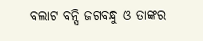ବଲାଟ ବନ୍ସି ଜଗବନ୍ଧୁ ଓ ତାଙ୍କର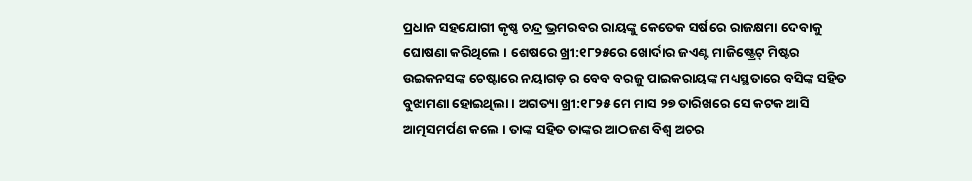ପ୍ରଧାନ ସହଯୋଗୀ କୃଷ୍ଣ ଚନ୍ଦ୍ର ଭ୍ରମରବର ରାୟଙ୍କୁ କେତେକ ସର୍ଷରେ ରାଜକ୍ଷମା ଦେବାକୁ ଘୋଷଣା କରିଥିଲେ । ଶେଷରେ ଖ୍ରୀ:୧୮୨୫ରେ ଖୋର୍ଦାର ଜଏଣ୍ଟ ମାଜିଷ୍ଟ୍ରେଟ୍ ମିଷ୍ଟର ଉଇକନସଙ୍କ ଚେଷ୍ଟାରେ ନୟାଗଡ଼ ର ବେବ ବରଜୁ ପାଇକରାୟଙ୍କ ମଧ୍ୟସ୍ଥତାରେ ବସିଙ୍କ ସହିତ ବୁଝାମଣା ହୋଇଥିଲା । ଅଗତ୍ୟା ଖ୍ରୀ:୧୮୨୫ ମେ ମାସ ୨୭ ତାରିଖରେ ସେ କଟକ ଆସି ଆତ୍ମସମର୍ପଣ କଲେ । ତାଙ୍କ ସହିତ ତାଙ୍କର ଆଠଜଣ ବିଶ୍ୱ ଅଚର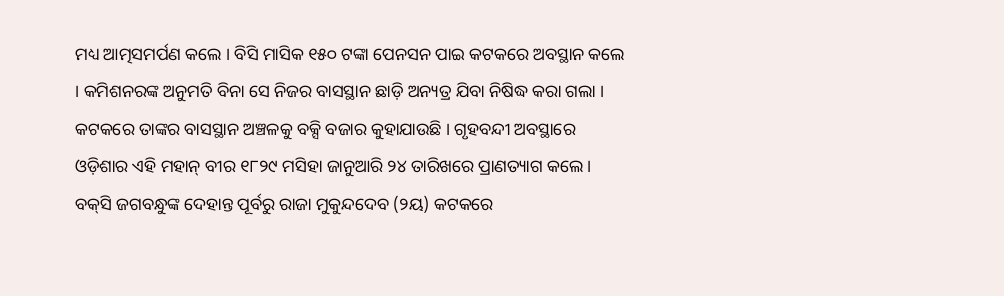ମଧ୍ୟ ଆତ୍ମସମର୍ପଣ କଲେ । ବିସି ମାସିକ ୧୫୦ ଟଙ୍କା ପେନସନ ପାଇ କଟକରେ ଅବସ୍ଥାନ କଲେ । କମିଶନରଙ୍କ ଅନୁମତି ବିନା ସେ ନିଜର ବାସସ୍ଥାନ ଛାଡ଼ି ଅନ୍ୟତ୍ର ଯିବା ନିଷିଦ୍ଧ କରା ଗଲା । କଟକରେ ତାଙ୍କର ବାସସ୍ଥାନ ଅଞ୍ଚଳକୁ ବକ୍ସି ବଜାର କୁହାଯାଉଛି । ଗୃହବନ୍ଦୀ ଅବସ୍ଥାରେ ଓଡ଼ିଶାର ଏହି ମହାନ୍ ବୀର ୧୮୨୯ ମସିହା ଜାନୁଆରି ୨୪ ତାରିଖରେ ପ୍ରାଣତ୍ୟାଗ କଲେ ।
ବକ୍‌ସି ଜଗବନ୍ଧୁଙ୍କ ଦେହାନ୍ତ ପୂର୍ବରୁ ରାଜା ମୁକୁନ୍ଦଦେବ (୨ୟ) କଟକରେ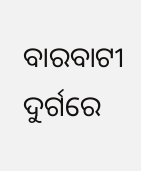ବାରବାଟୀ ଦୁର୍ଗରେ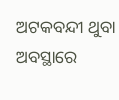ଅଟକବନ୍ଦୀ ଥୁବା ଅବସ୍ଥାରେ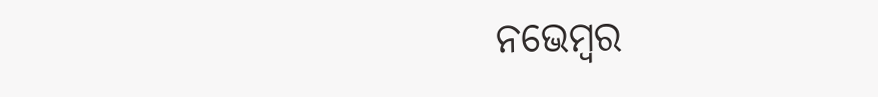ନଭେମ୍ବର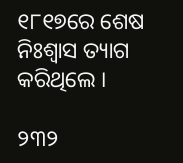୧୮୧୭ରେ ଶେଷ ନିଃଶ୍ୱାସ ତ୍ୟାଗ କରିଥିଲେ ।

୨୩୨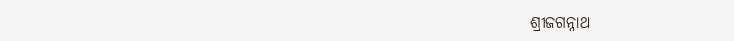ଶ୍ରୀଜଗନ୍ନାଥ